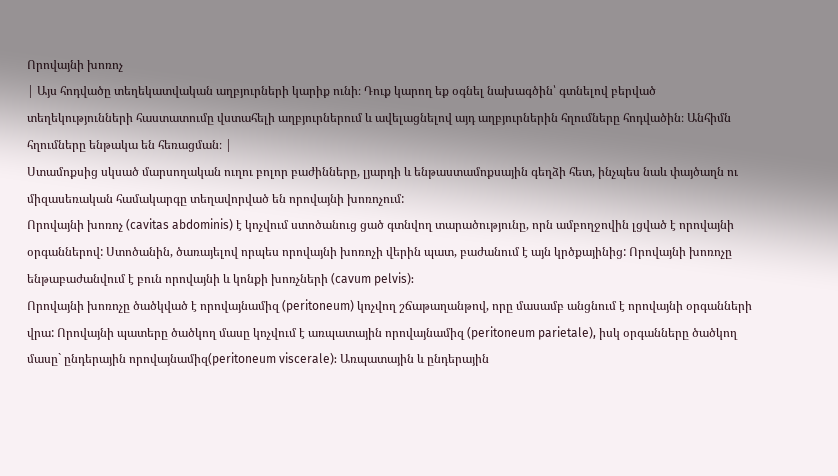Որովայնի խոռոչ
| Այս հոդվածը տեղեկատվական աղբյուրների կարիք ունի։ Դուք կարող եք օգնել նախագծին՝ գտնելով բերված տեղեկությունների հաստատումը վստահելի աղբյուրներում և ավելացնելով այդ աղբյուրներին հղումները հոդվածին։ Անհիմն հղումները ենթակա են հեռացման։ |
Ստամոքսից սկսած մարսողական ուղու բոլոր բաժինները, լյարդի և ենթաստամոքսային գեղձի հետ, ինչպես նաև փայծաղն ու միզասեռական համակարգը տեղավորված են որովայնի խոռոչում:
Որովայնի խոռոչ (cavitas abdominis) է կոչվում ստոծանուց ցած գտնվող տարածությունը, որն ամբողջովին լցված է որովայնի օրգաններով: Ստոծանին, ծառայելով որպես որովայնի խոռոչի վերին պատ, բաժանում է այն կրծքայինից: Որովայնի խոռոչը ենթաբաժանվում է բուն որովայնի և կոնքի խոռչների (cavum pelvis):
Որովայնի խոռոչը ծածկված է որովայնամիզ (peritoneum) կոչվող շճաթաղանթով, որը մասամբ անցնում է որովայնի օրգանների վրա: Որովայնի պատերը ծածկող մասը կոչվում է առպատային որովայնամիզ (peritoneum parietale), իսկ օրգանները ծածկող մասը` ընդերային որովայնամիզ(peritoneum viscerale): Առպատային և ընդերային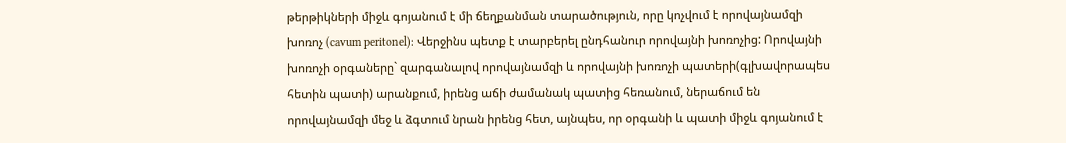թերթիկների միջև գոյանում է մի ճեղքանման տարածություն, որը կոչվում է որովայնամզի խոռոչ (cavum peritonel): Վերջինս պետք է տարբերել ընդհանուր որովայնի խոռոչից: Որովայնի խոռոչի օրգաները` զարգանալով որովայնամզի և որովայնի խոռոչի պատերի(գլխավորապես հետին պատի) արանքում, իրենց աճի ժամանակ պատից հեռանում, ներաճում են որովայնամզի մեջ և ձգտում նրան իրենց հետ, այնպես, որ օրգանի և պատի միջև գոյանում է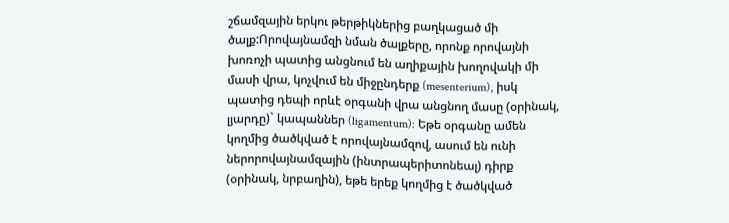շճամզային երկու թերթիկներից բաղկացած մի ծալք:Որովայնամզի նման ծալքերը, որոնք որովայնի խոռոչի պատից անցնում են աղիքային խողովակի մի մասի վրա, կոչվում են միջընդերք (mesenterium), իսկ պատից դեպի որևէ օրգանի վրա անցնող մասը (օրինակ, լյարդը)` կապաններ (ligamentum): Եթե օրգանը ամեն կողմից ծածկված է որովայնամզով, ասում են ունի ներորովայնամզային (ինտրապերիտոնեալ) դիրք (օրինակ, նրբաղին), եթե երեք կողմից է ծածկված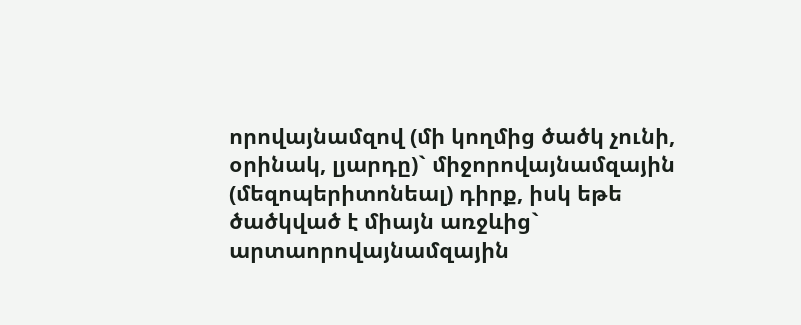որովայնամզով (մի կողմից ծածկ չունի, օրինակ, լյարդը)` միջորովայնամզային (մեզոպերիտոնեալ) դիրք, իսկ եթե ծածկված է միայն առջևից` արտաորովայնամզային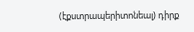(էքստրապերիտոնեալ) դիրք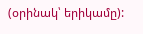(օրինակ՝ երիկամը):